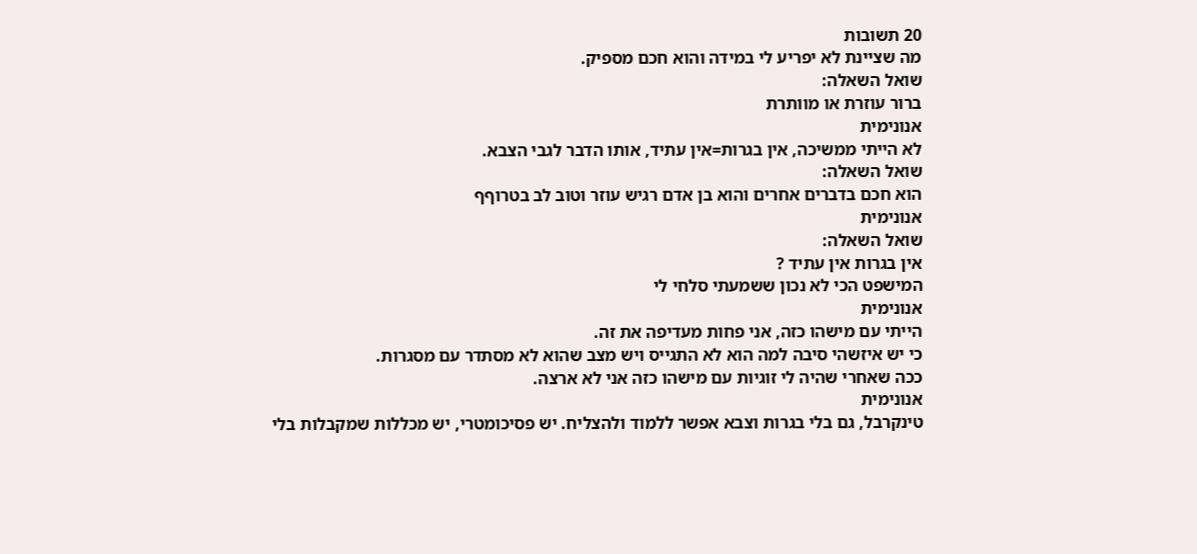20 תשובות
מה שציינת לא יפריע לי במידה והוא חכם מספיק.
שואל השאלה:
ברור עוזרת או מוותרת
אנונימית
לא הייתי ממשיכה, אין בגרות=אין עתיד, אותו הדבר לגבי הצבא.
שואל השאלה:
הוא חכם בדברים אחרים והוא בן אדם רגיש עוזר וטוב לב בטרוףף
אנונימית
שואל השאלה:
אין בגרות אין עתיד ?
המישפט הכי לא נכון ששמעתי סלחי לי
אנונימית
הייתי עם מישהו כזה, אני פחות מעדיפה את זה.
כי יש איזשהי סיבה למה הוא לא התגייס ויש מצב שהוא לא מסתדר עם מסגרות.
ככה שאחרי שהיה לי זוגיות עם מישהו כזה אני לא ארצה.
אנונימית
טינקרבל, גם בלי בגרות וצבא אפשר ללמוד ולהצליח. יש פסיכומטרי, יש מכללות שמקבלות בלי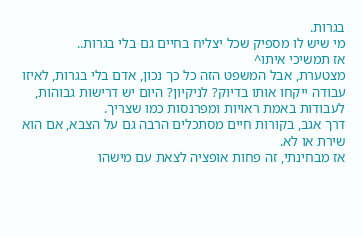בגרות.
מי שיש לו מספיק שכל יצליח בחיים גם בלי בגרות..
אז תמשיכי איתו^
מצטערת, אבל המשפט הזה כל כך נכון, אדם בלי בגרות, לאיזו עבודה ייקחו אותו בדיוק? לניקיון? היום יש דרישות גבוהות, לעבודות באמת ראויות ומפרנסות כמו שצריך.
דרך אגב, בקורות חיים מסתכלים הרבה גם על הצבא, אם הוא שירת או לא.
אז מבחינתי, זה פחות אופציה לצאת עם מישהו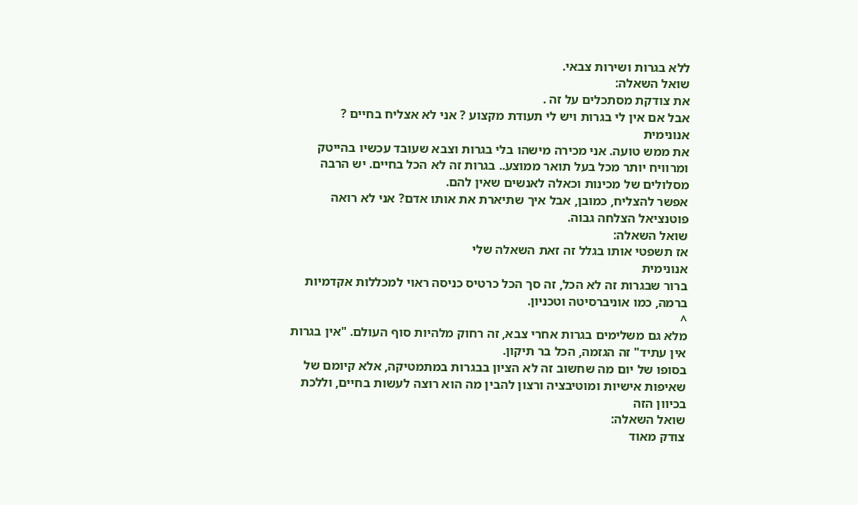ללא בגרות ושירות צבאי.
שואל השאלה:
את צודקת מסתכלים על זה .
אבל אם אין לי בגרות ויש לי תעודת מקצוע ? אני לא אצליח בחיים ?
אנונימית
את ממש טועה. אני מכירה מישהו בלי בגרות וצבא שעובד עכשיו בהייטק ומרוויח יותר מכל בעל תואר ממוצע.. בגרות זה לא הכל בחיים. יש הרבה מסלולים של מכינות וכאלה לאנשים שאין להם.
אפשר להצליח, כמובן, אבל איך שתיארת את אותו אדם? אני לא רואה פוטנציאל הצלחה גבוה.
שואל השאלה:
אז תשפטי אותו בגלל זה זאת השאלה שלי
אנונימית
ברור שבגרות זה לא הכל, זה סך הכל כרטיס כניסה ראוי למכללות אקדמיות ברמה, כמו אוניברסיטה וטכניון.
^
מלא גם משלימים בגרות אחרי צבא, זה רחוק מלהיות סוף העולם. "אין בגרות אין עתיד" זה הגזמה, הכל בר תיקון.
בסופו של יום מה שחשוב זה לא הציון בבגרות במתמטיקה, אלא קיומם של שאיפות אישיות ומוטיבציה ורצון להבין מה הוא רוצה לעשות בחיים, וללכת בכיוון הזה
שואל השאלה:
צודק מאוד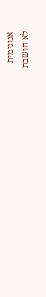אנונימית
לא חושבת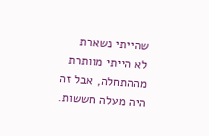שהייתי נשארת
לא הייתי מוותרת מההתחלה, אבל זה היה מעלה חששות.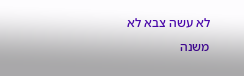לא עשה צבא לא משנה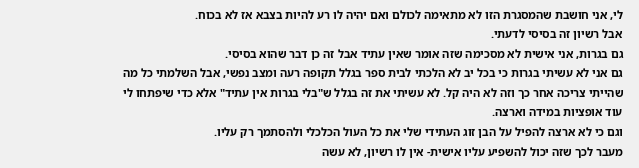לי, אני חושבת שהמסגרת הזו לא מתאימה לכולם ואם יהיה לו רע להיות בצבא אז לא בכוח.
אבל רשיון זה בסיסי לדעתי.
גם בגרות, אני אישית לא מסכימה שזה אומר שאין עתיד אבל זה כן דבר שהוא בסיסי.
גם אני לא עשיתי בגרות כי בכל יב לא הלכתי לבית ספר בגלל תקופה רעה ומצב נפשי, אבל השלמתי כל מה שהייתי צריכה אחר כך וזה לא היה קל. לא עשיתי את זה בגלל ש"בלי בגרות אין עתיד" אלא כדי שיפתחו לי עוד אופציות במידה וארצה.
וגם כי לא ארצה להפיל על הבן זוג העתידי שלי את כל העול הכלכלי ולהסתמך רק עליו.
מעבר לכך שזה יכול להשפיע עליו אישית- אין לו רשיון, לא עשה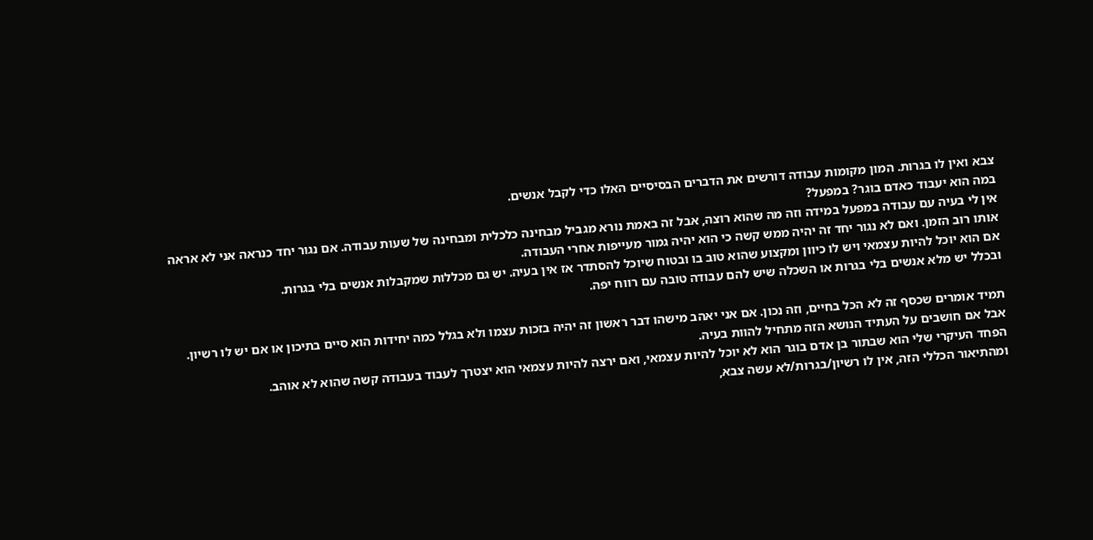צבא ואין לו בגרות. המון מקומות עבודה דורשים את הדברים הבסיסיים האלו כדי לקבל אנשים.
במה הוא יעבוד כאדם בוגר? במפעל?
אין לי בעיה עם עבודה במפעל במידה וזה מה שהוא רוצה, אבל זה באמת נורא מגביל מבחינה כלכלית ומבחינה של שעות עבודה. אם נגור יחד כנראה אני לא אראה אותו רוב הזמן. ואם לא נגור יחד זה יהיה ממש קשה כי הוא יהיה גמור מעייפות אחרי העבודה.
אם הוא יוכל להיות עצמאי ויש לו כיוון ומקצוע שהוא טוב בו ובטוח שיוכל להסתדר אז אין בעיה. יש גם מכללות שמקבלות אנשים בלי בגרות.
ובכלל יש מלא אנשים בלי בגרות או השכלה שיש להם עבודה טובה עם רווח יפה.

תמיד אומרים שכסף זה לא הכל בחיים, וזה נכון. אם אני יאהב מישהו דבר ראשון זה יהיה בזכות עצמו ולא בגלל כמה יחידות הוא סיים בתיכון או אם יש לו רשיון.
אבל אם חושבים על העתיד הנושא הזה מתחיל להוות בעיה.
הפחד העיקרי שלי הוא שבתור בן אדם בוגר הוא לא יוכל להיות עצמאי, ואם ירצה להיות עצמאי הוא יצטרך לעבוד בעבודה קשה שהוא לא אוהב.
ומהתיאור הכללי הזה, אין לו רשיון/בגרות/לא עשה צבא,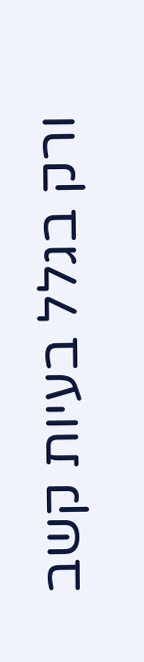ורק בגלל בעיות קשב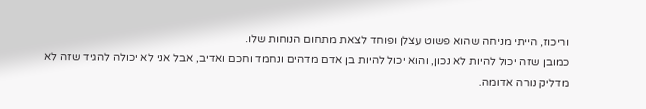וריכוז, הייתי מניחה שהוא פשוט עצלן ופוחד לצאת מתחום הנוחות שלו.
כמובן שזה יכול להיות לא נכון, והוא יכול להיות בן אדם מדהים ונחמד וחכם ואדיב, אבל אני לא יכולה להגיד שזה לא מדליק נורה אדומה.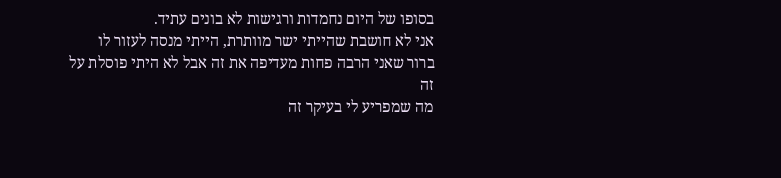בסופו של היום נחמדות ורגישות לא בונים עתיד.
אני לא חושבת שהייתי ישר מוותרת, הייתי מנסה לעזור לו
ברור שאני הרבה פחות מעדיפה את זה אבל לא היתי פוסלת על זה
מה שמפריע לי בעיקר זה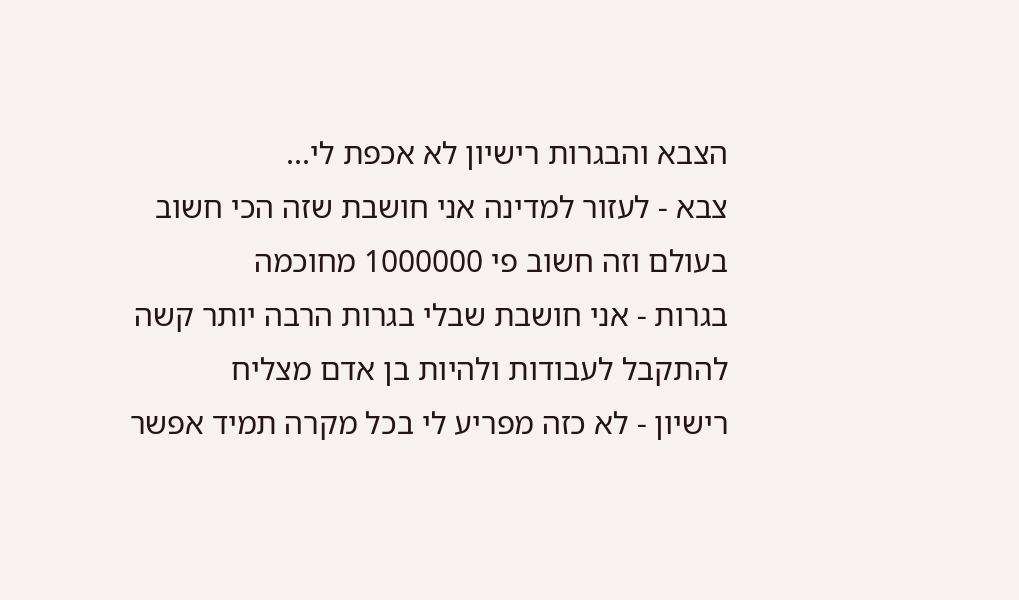הצבא והבגרות רישיון לא אכפת לי...
צבא - לעזור למדינה אני חושבת שזה הכי חשוב בעולם וזה חשוב פי 1000000 מחוכמה
בגרות - אני חושבת שבלי בגרות הרבה יותר קשה להתקבל לעבודות ולהיות בן אדם מצליח
רישיון - לא כזה מפריע לי בכל מקרה תמיד אפשר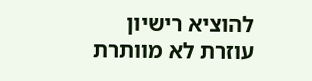להוציא רישיון
עוזרת לא מוותרת